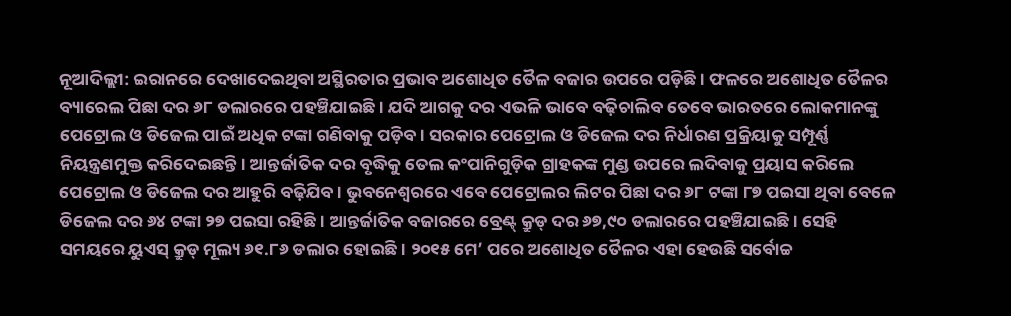ନୂଆଦିଲ୍ଲୀ: ଇରାନରେ ଦେଖାଦେଇଥିବା ଅସ୍ଥିରତାର ପ୍ରଭାବ ଅଶୋଧିତ ତୈଳ ବଜାର ଉପରେ ପଡ଼ିଛି। ଫଳରେ ଅଶୋଧିତ ତୈଳର ବ୍ୟାରେଲ ପିଛା ଦର ୬୮ ଡଲାରରେ ପହଞ୍ଚିଯାଇଛି। ଯଦି ଆଗକୁ ଦର ଏଭଳି ଭାବେ ବଢ଼ିଚାଲିବ ତେବେ ଭାରତରେ ଲୋକମାନଙ୍କୁ ପେଟ୍ରୋଲ ଓ ଡିଜେଲ ପାଇଁ ଅଧିକ ଟଙ୍କା ଗଣିବାକୁ ପଡ଼ିବ। ସରକାର ପେଟ୍ରୋଲ ଓ ଡିଜେଲ ଦର ନିର୍ଧାରଣ ପ୍ରକ୍ରିୟାକୁ ସମ୍ପୂର୍ଣ୍ଣ ନିୟନ୍ତ୍ରଣମୁକ୍ତ କରିଦେଇଛନ୍ତି। ଆନ୍ତର୍ଜାତିକ ଦର ବୃଦ୍ଧିକୁ ତେଲ କଂପାନିଗୁଡ଼ିକ ଗ୍ରାହକଙ୍କ ମୁଣ୍ଡ ଉପରେ ଲଦିବାକୁ ପ୍ରୟାସ କରିଲେ ପେଟ୍ରୋଲ ଓ ଡିଜେଲ ଦର ଆହୁରି ବଢ଼ିଯିବ। ଭୁବନେଶ୍ୱରରେ ଏବେ ପେଟ୍ରୋଲର ଲିଟର ପିଛା ଦର ୬୮ ଟଙ୍କା ୮୭ ପଇସା ଥିବା ବେଳେ ଡିଜେଲ ଦର ୬୪ ଟଙ୍କା ୨୭ ପଇସା ରହିଛି। ଆନ୍ତର୍ଜାତିକ ବଜାରରେ ବ୍ରେଣ୍ଟ୍ କ୍ରୁଡ୍ ଦର ୬୭,୯୦ ଡଲାରରେ ପହଞ୍ଚିଯାଇଛି। ସେହି ସମୟରେ ୟୁଏସ୍ କ୍ରୁଡ୍ ମୂଲ୍ୟ ୬୧.୮୬ ଡଲାର ହୋଇଛି। ୨୦୧୫ ମେ’ ପରେ ଅଶୋଧିତ ତୈଳର ଏହା ହେଉଛି ସର୍ବୋଚ୍ଚ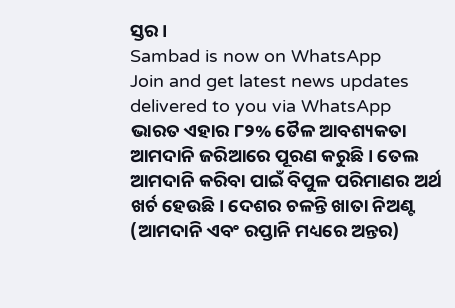ସ୍ତର।
Sambad is now on WhatsApp
Join and get latest news updates delivered to you via WhatsApp
ଭାରତ ଏହାର ୮୨% ତୈଳ ଆବଶ୍ୟକତା ଆମଦାନି ଜରିଆରେ ପୂରଣ କରୁଛି। ତେଲ ଆମଦାନି କରିବା ପାଇଁ ବିପୁଳ ପରିମାଣର ଅର୍ଥ ଖର୍ଚ ହେଉଛି। ଦେଶର ଚଳନ୍ତି ଖାତା ନିଅଣ୍ଟ (ଆମଦାନି ଏବଂ ରପ୍ତାନି ମଧ୍ୟରେ ଅନ୍ତର)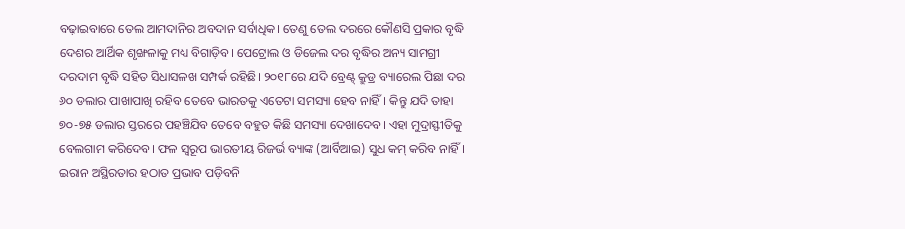ବଢ଼ାଇବାରେ ତେଲ ଆମଦାନିର ଅବଦାନ ସର୍ବାଧିକ। ତେଣୁ ତେଲ ଦରରେ କୌଣସି ପ୍ରକାର ବୃଦ୍ଧି ଦେଶର ଆର୍ଥିକ ଶୃଙ୍ଖଳାକୁ ମଧ୍ୟ ବିଗାଡ଼ିବ। ପେଟ୍ରୋଲ ଓ ଡିଜେଲ ଦର ବୃଦ୍ଧିର ଅନ୍ୟ ସାମଗ୍ରୀ ଦରଦାମ ବୃଦ୍ଧି ସହିତ ସିଧାସଳଖ ସମ୍ପର୍କ ରହିଛି। ୨୦୧୮ରେ ଯଦି ବ୍ରେଣ୍ଟ୍ କ୍ରୁଡ୍ର ବ୍ୟାରେଲ ପିଛା ଦର ୬୦ ଡଲାର ପାଖାପାଖି ରହିବ ତେବେ ଭାରତକୁ ଏତେଟା ସମସ୍ୟା ହେବ ନାହିଁ। କିନ୍ତୁ ଯଦି ତାହା ୭୦-୭୫ ଡଲାର ସ୍ତରରେ ପହଞ୍ଚିଯିବ ତେବେ ବହୁତ କିଛି ସମସ୍ୟା ଦେଖାଦେବ। ଏହା ମୁଦ୍ରାସ୍ଫୀତିକୁ ବେଲଗାମ କରିଦେବ। ଫଳ ସ୍ୱରୂପ ଭାରତୀୟ ରିଜର୍ଭ ବ୍ୟାଙ୍କ (ଆର୍ବିଆଇ) ସୁଧ କମ୍ କରିବ ନାହିଁ।
ଇରାନ ଅସ୍ଥିରତାର ହଠାତ ପ୍ରଭାବ ପଡ଼ିବନି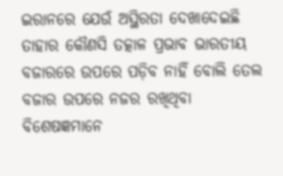ଇରାନରେ ଯେଉଁ ଅସ୍ଥିରତା ଦେଖାଦେଇଛି ତାହାର କୌଣସି ତତ୍କାଳ ପ୍ରଭାବ ଭାରତୀୟ ବଜାରରେ ଉପରେ ପଡ଼ିବ ନାହିଁ ବୋଲି ତେଲ ବଜାର ଉପରେ ନଜର ରଖିଥିବା ବିଶେଷଜ୍ଞମାନେ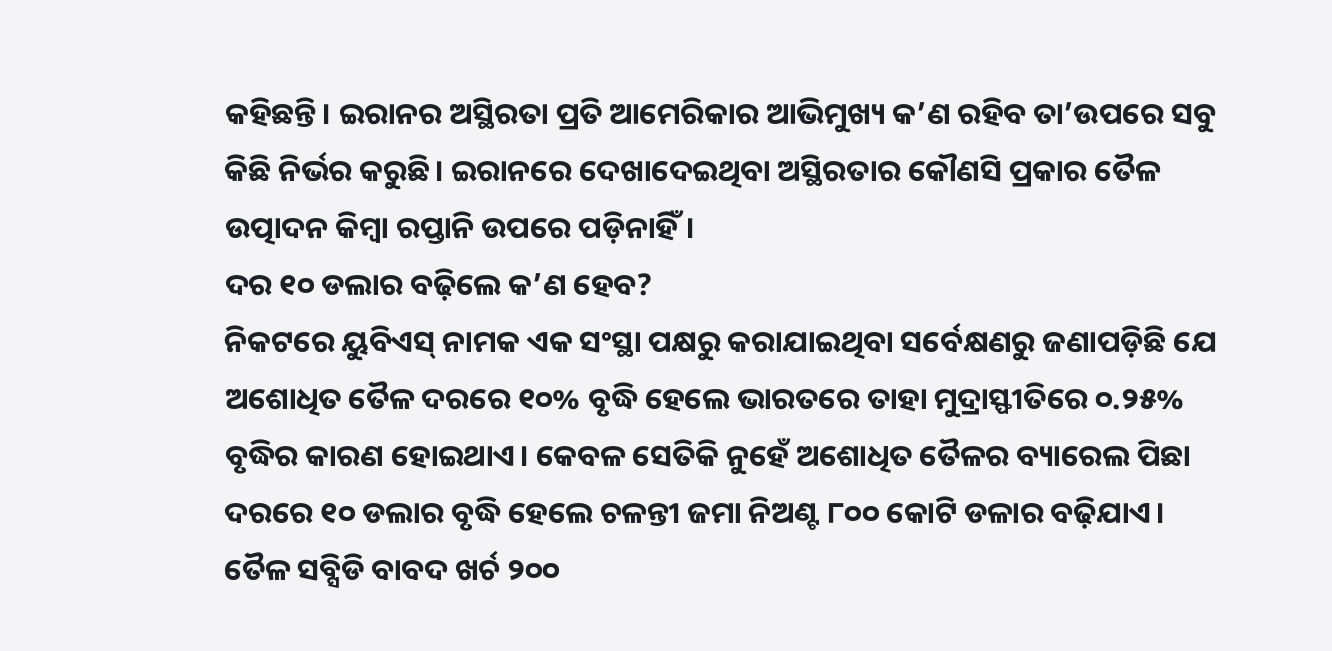କହିଛନ୍ତି। ଇରାନର ଅସ୍ଥିରତା ପ୍ରତି ଆମେରିକାର ଆଭିମୁଖ୍ୟ କ’ଣ ରହିବ ତା’ଉପରେ ସବୁ କିଛି ନିର୍ଭର କରୁଛି। ଇରାନରେ ଦେଖାଦେଇଥିବା ଅସ୍ଥିରତାର କୌଣସି ପ୍ରକାର ତୈଳ ଉତ୍ପାଦନ କିମ୍ବା ରପ୍ତାନି ଉପରେ ପଡ଼ିନାହିଁ।
ଦର ୧୦ ଡଲାର ବଢ଼ିଲେ କ’ଣ ହେବ?
ନିକଟରେ ୟୁବିଏସ୍ ନାମକ ଏକ ସଂସ୍ଥା ପକ୍ଷରୁ କରାଯାଇଥିବା ସର୍ବେକ୍ଷଣରୁ ଜଣାପଡ଼ିଛି ଯେ ଅଶୋଧିତ ତୈଳ ଦରରେ ୧୦% ବୃଦ୍ଧି ହେଲେ ଭାରତରେ ତାହା ମୁଦ୍ରାସ୍ଫୀତିରେ ୦.୨୫% ବୃଦ୍ଧିର କାରଣ ହୋଇଥାଏ। କେବଳ ସେତିକି ନୁହେଁ ଅଶୋଧିତ ତୈଳର ବ୍ୟାରେଲ ପିଛା ଦରରେ ୧୦ ଡଲାର ବୃଦ୍ଧି ହେଲେ ଚଳନ୍ତୀ ଜମା ନିଅଣ୍ଟ ୮୦୦ କୋଟି ଡଳାର ବଢ଼ିଯାଏ। ତୈଳ ସବ୍ସିଡି ବାବଦ ଖର୍ଚ ୨୦୦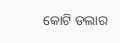କୋଟି ଡଲାର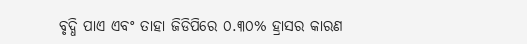ବୃଦ୍ଧି ପାଏ ଏବଂ ତାହା ଜିଡିପିରେ ୦.୩୦% ହ୍ରାସର କାରଣ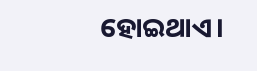ହୋଇଥାଏ।